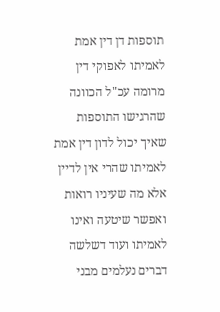תוספות דן דין אמת לאמיתו לאפוקי דין מרומה עכ"ל הכוונה שהרגישו התוספות שאיך יכול לדון דין אמת לאמיתו שהרי אין לדיין אלא מה שעיניו רואות ואפשר שיטעה ואינו לאמיתו ועוד דשלשה דברים נעלמים מבני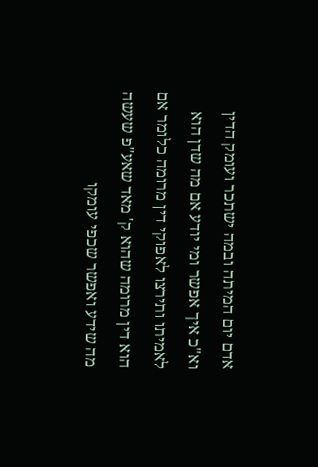אדם יום המיתה ובמה ישתכר ועומק הדין וא"כ איך אפשר ומי יודע אם מה שדן הוא לאמיתו ותירצו לאפוקי דין מרומה כלומר אם הוא דין מרומה שהוא ק' מאד שאע"פ שעשה מה שידע ואפשר שכפי עומקו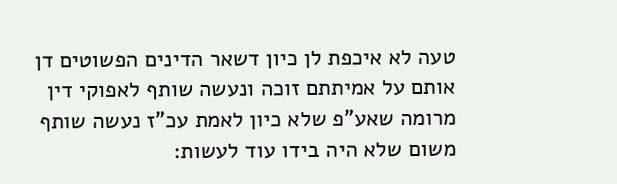טעה לא איכפת לן כיון דשאר הדינים הפשוטים דן אותם על אמיתתם זוכה ונעשה שותף לאפוקי דין מרומה שאע"פ שלא כיון לאמת עכ"ז נעשה שותף משום שלא היה בידו עוד לעשות: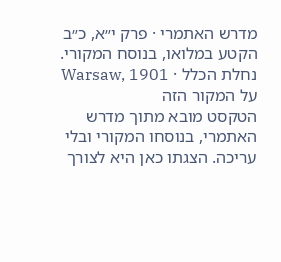מדרש האתמרי · פרק י״א, כ״ב
הקטע במלואו, בנוסח המקורי.
נחלת הכלל · Warsaw, 1901
על המקור הזה
הטקסט מובא מתוך מדרש האתמרי, בנוסחו המקורי ובלי עריכה. הצגתו כאן היא לצורך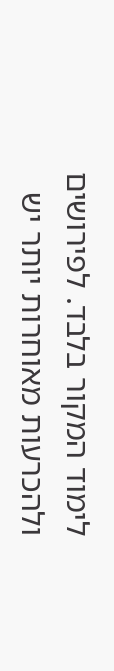לימוד המקור בלבד. לפירושים ולהכרעות מאוחרות יותר יש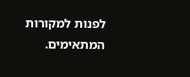לפנות למקורות המתאימים.